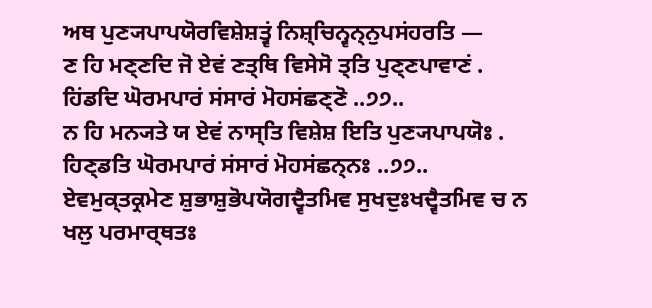ਅਥ ਪੁਣ੍ਯਪਾਪਯੋਰਵਿਸ਼ੇਸ਼ਤ੍ਵਂ ਨਿਸ਼੍ਚਿਨ੍ਵਨ੍ਨੁਪਸਂਹਰਤਿ —
ਣ ਹਿ ਮਣ੍ਣਦਿ ਜੋ ਏਵਂ ਣਤ੍ਥਿ ਵਿਸੇਸੋ ਤ੍ਤਿ ਪੁਣ੍ਣਪਾਵਾਣਂ .
ਹਿਂਡਦਿ ਘੋਰਮਪਾਰਂ ਸਂਸਾਰਂ ਮੋਹਸਂਛਣ੍ਣੋ ..੭੭..
ਨ ਹਿ ਮਨ੍ਯਤੇ ਯ ਏਵਂ ਨਾਸ੍ਤਿ ਵਿਸ਼ੇਸ਼ ਇਤਿ ਪੁਣ੍ਯਪਾਪਯੋਃ .
ਹਿਣ੍ਡਤਿ ਘੋਰਮਪਾਰਂ ਸਂਸਾਰਂ ਮੋਹਸਂਛਨ੍ਨਃ ..੭੭..
ਏਵਮੁਕ੍ਤਕ੍ਰਮੇਣ ਸ਼ੁਭਾਸ਼ੁਭੋਪਯੋਗਦ੍ਵੈਤਮਿਵ ਸੁਖਦੁਃਖਦ੍ਵੈਤਮਿਵ ਚ ਨ ਖਲੁ ਪਰਮਾਰ੍ਥਤਃ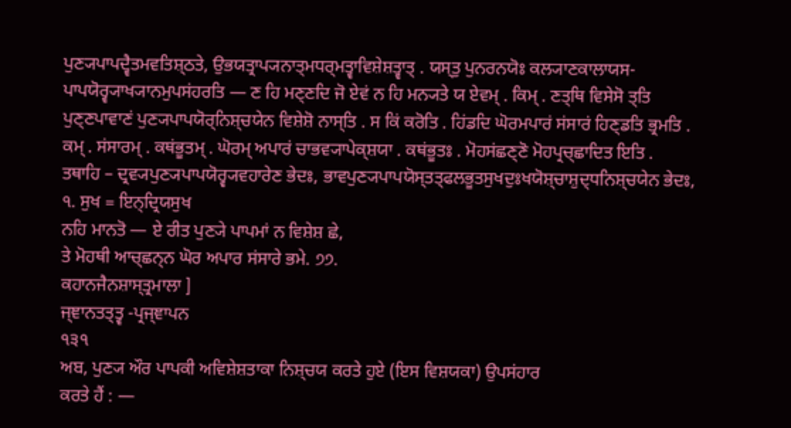ਪੁਣ੍ਯਪਾਪਦ੍ਵੈਤਮਵਤਿਸ਼੍ਠਤੇ, ਉਭਯਤ੍ਰਾਪ੍ਯਨਾਤ੍ਮਧਰ੍ਮਤ੍ਵਾਵਿਸ਼ੇਸ਼ਤ੍ਵਾਤ੍ . ਯਸ੍ਤੁ ਪੁਨਰਨਯੋਃ ਕਲ੍ਯਾਣਕਾਲਾਯਸ-
ਪਾਪਯੋਰ੍ਵ੍ਯਾਖ੍ਯਾਨਮੁਪਸਂਹਰਤਿ — ਣ ਹਿ ਮਣ੍ਣਦਿ ਜੋ ਏਵਂ ਨ ਹਿ ਮਨ੍ਯਤੇ ਯ ਏਵਮ੍ . ਕਿਮ੍ . ਣਤ੍ਥਿ ਵਿਸੇਸੋ ਤ੍ਤਿ
ਪੁਣ੍ਣਪਾਵਾਣਂ ਪੁਣ੍ਯਪਾਪਯੋਰ੍ਨਿਸ਼੍ਚਯੇਨ ਵਿਸ਼ੇਸ਼ੋ ਨਾਸ੍ਤਿ . ਸ ਕਿਂ ਕਰੋਤਿ . ਹਿਂਡਦਿ ਘੋਰਮਪਾਰਂ ਸਂਸਾਰਂ ਹਿਣ੍ਡਤਿ ਭ੍ਰਮਤਿ .
ਕਮ੍ . ਸਂਸਾਰਮ੍ . ਕਥਂਭੂਤਮ੍ . ਘੋਰਮ੍ ਅਪਾਰਂ ਚਾਭਵ੍ਯਾਪੇਕ੍ਸ਼ਯਾ . ਕਥਂਭੂਤਃ . ਮੋਹਸਂਛਣ੍ਣੋ ਮੋਹਪ੍ਰਚ੍ਛਾਦਿਤ ਇਤਿ .
ਤਥਾਹਿ – ਦ੍ਰਵ੍ਯਪੁਣ੍ਯਪਾਪਯੋਰ੍ਵ੍ਯਵਹਾਰੇਣ ਭੇਦਃ, ਭਾਵਪੁਣ੍ਯਪਾਪਯੋਸ੍ਤਤ੍ਫਲਭੂਤਸੁਖਦੁਃਖਯੋਸ਼੍ਚਾਸ਼ੁਦ੍ਧਨਿਸ਼੍ਚਯੇਨ ਭੇਦਃ,
੧. ਸੁਖ = ਇਨ੍ਦ੍ਰਿਯਸੁਖ
ਨਹਿ ਮਾਨਤੋ — ਏ ਰੀਤ ਪੁਣ੍ਯੇ ਪਾਪਮਾਂ ਨ ਵਿਸ਼ੇਸ਼ ਛੇ,
ਤੇ ਮੋਹਥੀ ਆਚ੍ਛਨ੍ਨ ਘੋਰ ਅਪਾਰ ਸਂਸਾਰੇ ਭਮੇ. ੭੭.
ਕਹਾਨਜੈਨਸ਼ਾਸ੍ਤ੍ਰਮਾਲਾ ]
ਜ੍ਞਾਨਤਤ੍ਤ੍ਵ -ਪ੍ਰਜ੍ਞਾਪਨ
੧੩੧
ਅਬ, ਪੁਣ੍ਯ ਔਰ ਪਾਪਕੀ ਅਵਿਸ਼ੇਸ਼ਤਾਕਾ ਨਿਸ਼੍ਚਯ ਕਰਤੇ ਹੁਏ (ਇਸ ਵਿਸ਼ਯਕਾ) ਉਪਸਂਹਾਰ
ਕਰਤੇ ਹੈਂ : —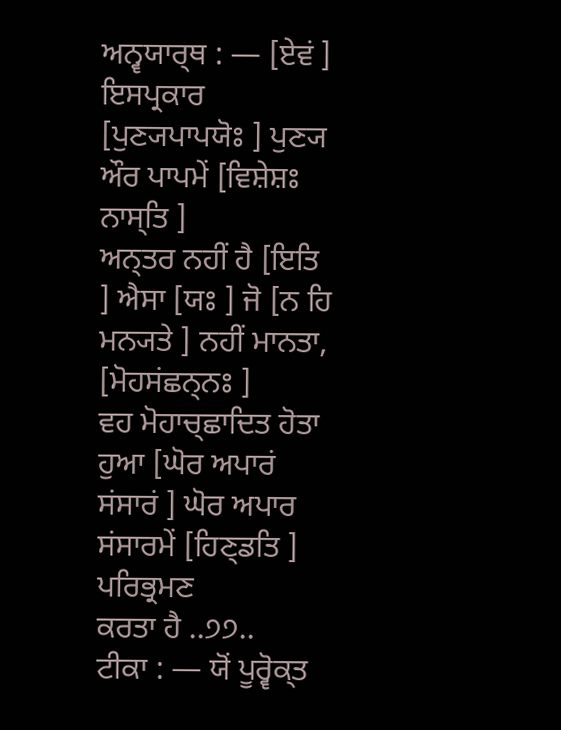ਅਨ੍ਵਯਾਰ੍ਥ : — [ਏਵਂ ] ਇਸਪ੍ਰਕਾਰ [ਪੁਣ੍ਯਪਾਪਯੋਃ ] ਪੁਣ੍ਯ ਔਰ ਪਾਪਮੇਂ [ਵਿਸ਼ੇਸ਼ਃ ਨਾਸ੍ਤਿ ]
ਅਨ੍ਤਰ ਨਹੀਂ ਹੈ [ਇਤਿ ] ਐਸਾ [ਯਃ ] ਜੋ [ਨ ਹਿ ਮਨ੍ਯਤੇ ] ਨਹੀਂ ਮਾਨਤਾ, [ਮੋਹਸਂਛਨ੍ਨਃ ]
ਵਹ ਮੋਹਾਚ੍ਛਾਦਿਤ ਹੋਤਾ ਹੁਆ [ਘੋਰ ਅਪਾਰਂ ਸਂਸਾਰਂ ] ਘੋਰ ਅਪਾਰ ਸਂਸਾਰਮੇਂ [ਹਿਣ੍ਡਤਿ ] ਪਰਿਭ੍ਰਮਣ
ਕਰਤਾ ਹੈ ..੭੭..
ਟੀਕਾ : — ਯੋਂ ਪੂਰ੍ਵੋਕ੍ਤ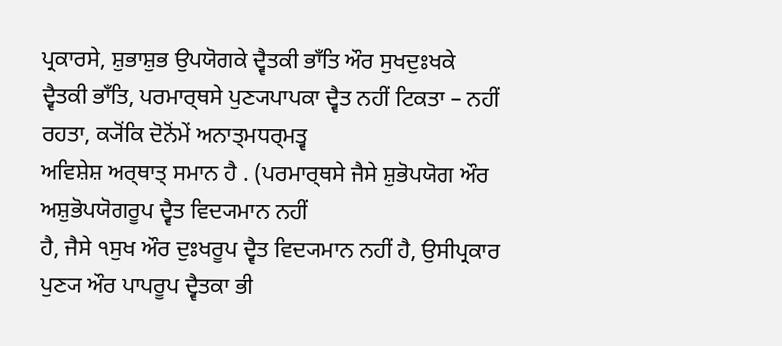ਪ੍ਰਕਾਰਸੇ, ਸ਼ੁਭਾਸ਼ੁਭ ਉਪਯੋਗਕੇ ਦ੍ਵੈਤਕੀ ਭਾਁਤਿ ਔਰ ਸੁਖਦੁਃਖਕੇ
ਦ੍ਵੈਤਕੀ ਭਾਁਤਿ, ਪਰਮਾਰ੍ਥਸੇ ਪੁਣ੍ਯਪਾਪਕਾ ਦ੍ਵੈਤ ਨਹੀਂ ਟਿਕਤਾ – ਨਹੀਂ ਰਹਤਾ, ਕ੍ਯੋਂਕਿ ਦੋਨੋਂਮੇਂ ਅਨਾਤ੍ਮਧਰ੍ਮਤ੍ਵ
ਅਵਿਸ਼ੇਸ਼ ਅਰ੍ਥਾਤ੍ ਸਮਾਨ ਹੈ . (ਪਰਮਾਰ੍ਥਸੇ ਜੈਸੇ ਸ਼ੁਭੋਪਯੋਗ ਔਰ ਅਸ਼ੁਭੋਪਯੋਗਰੂਪ ਦ੍ਵੈਤ ਵਿਦ੍ਯਮਾਨ ਨਹੀਂ
ਹੈ, ਜੈਸੇ ੧ਸੁਖ ਔਰ ਦੁਃਖਰੂਪ ਦ੍ਵੈਤ ਵਿਦ੍ਯਮਾਨ ਨਹੀਂ ਹੈ, ਉਸੀਪ੍ਰਕਾਰ ਪੁਣ੍ਯ ਔਰ ਪਾਪਰੂਪ ਦ੍ਵੈਤਕਾ ਭੀ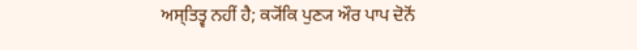ਅਸ੍ਤਿਤ੍ਵ ਨਹੀਂ ਹੈ; ਕ੍ਯੋਂਕਿ ਪੁਣ੍ਯ ਔਰ ਪਾਪ ਦੋਨੋਂ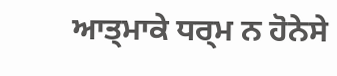ਆਤ੍ਮਾਕੇ ਧਰ੍ਮ ਨ ਹੋਨੇਸੇ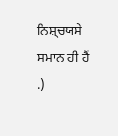ਨਿਸ਼੍ਚਯਸੇ ਸਮਾਨ ਹੀ ਹੈਂ .)